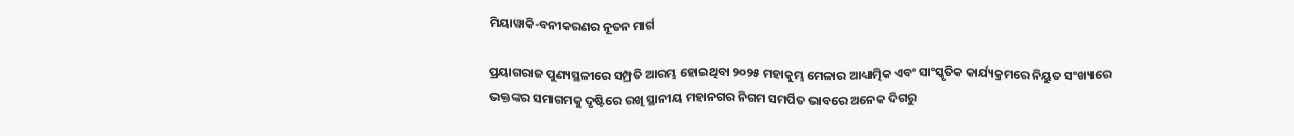ମିୟାୱାକି-ବନୀକରଣର ନୂତନ ମାର୍ଗ

ପ୍ରୟାଗରାଜ ପୁଣ୍ୟସ୍ଥଳୀରେ ସମ୍ପ୍ରତି ଆରମ୍ଭ ହୋଇଥିବା ୨୦୨୫ ମହାକୁମ୍ଭ ମେଳାର ଆଧ୍ୟାତ୍ମିକ ଏବଂ ସାଂସ୍କୃତିକ କାର୍ଯ୍ୟକ୍ରମରେ ନିୟୁତ ସଂଖ୍ୟାରେ ଭକ୍ତଙ୍କର ସମାଗମକୁ ଦୃଷ୍ଟିରେ ରଖି ସ୍ଥାନୀୟ ମହାନଗର ନିଗମ ସମର୍ପିତ ଭାବରେ ଅନେକ ଦିଗରୁ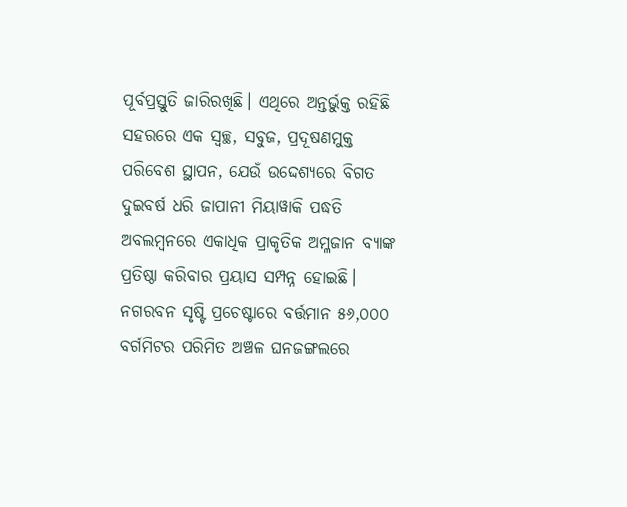ପୂର୍ବପ୍ରସ୍ତୁତି ଜାରିରଖିଛି। ଏଥିରେ ଅନ୍ତର୍ଭୁକ୍ତ ରହିଛି ସହରରେ ଏକ ସ୍ବଚ୍ଛ, ସବୁଜ, ପ୍ରଦୂଷଣମୁକ୍ତ ପରିବେଶ ସ୍ଥାପନ, ଯେଉଁ ଉଦ୍ଦେଶ୍ୟରେ ବିଗତ ଦୁଇବର୍ଷ ଧରି ଜାପାନୀ ମିୟାୱାକି ପଦ୍ଧତି ଅବଲମ୍ବନରେ ଏକାଧିକ ପ୍ରାକୃତିକ ଅମ୍ଳଜାନ ବ୍ୟାଙ୍କ ପ୍ରତିଷ୍ଠା କରିବାର ପ୍ରୟାସ ସମ୍ପନ୍ନ ହୋଇଛି। ନଗରବନ ସୃଷ୍ଟି ପ୍ରଚେଷ୍ଟାରେ ବର୍ତ୍ତମାନ ୫୬,୦୦୦ ବର୍ଗମିଟର ପରିମିତ ଅଞ୍ଚଳ ଘନଜଙ୍ଗଲରେ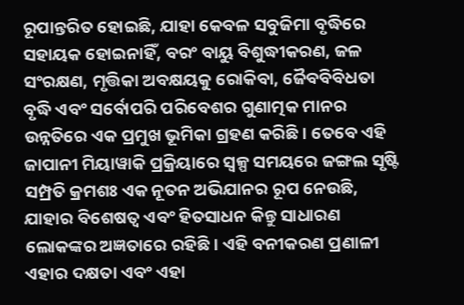ରୂପାନ୍ତରିତ ହୋଇଛି, ଯାହା କେବଳ ସବୁଜିମା ବୃଦ୍ଧିରେ ସହାୟକ ହୋଇନାହିଁ, ବରଂ ବାୟୁ ବିଶୁଦ୍ଧୀକରଣ, ଜଳ ସଂରକ୍ଷଣ, ମୃତ୍ତିକା ଅବକ୍ଷୟକୁ ରୋକିବା, ଜୈବବିବିଧତା ବୃଦ୍ଧି ଏବଂ ସର୍ବୋପରି ପରିବେଶର ଗୁଣାତ୍ମକ ମାନର ଉନ୍ନତିରେ ଏକ ପ୍ରମୁଖ ଭୂମିକା ଗ୍ରହଣ କରିଛି। ତେବେ ଏହି ଜାପାନୀ ମିୟାୱାକି ପ୍ରକ୍ରିୟାରେ ସ୍ବଳ୍ପ ସମୟରେ ଜଙ୍ଗଲ ସୃଷ୍ଟି ସମ୍ପ୍ରତି କ୍ରମଶଃ ଏକ ନୂତନ ଅଭିଯାନର ରୂପ ନେଉଛି, ଯାହାର ବିଶେଷତ୍ୱ ଏବଂ ହିତସାଧନ କିନ୍ତୁ ସାଧାରଣ ଲୋକଙ୍କର ଅଜ୍ଞତାରେ ରହିଛି। ଏହି ବନୀକରଣ ପ୍ରଣାଳୀ ଏହାର ଦକ୍ଷତା ଏବଂ ଏହା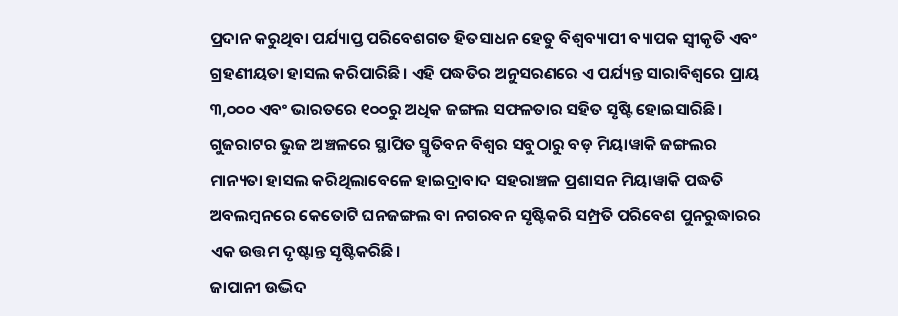ପ୍ରଦାନ କରୁଥିବା ପର୍ଯ୍ୟାପ୍ତ ପରିବେଶଗତ ହିତସାଧନ ହେତୁ ବିଶ୍ୱବ୍ୟାପୀ ବ୍ୟାପକ ସ୍ବୀକୃତି ଏବଂ ଗ୍ରହଣୀୟତା ହାସଲ କରିପାରିଛି। ଏହି ପଦ୍ଧତିର ଅନୁସରଣରେ ଏ ପର୍ଯ୍ୟନ୍ତ ସାରାବିଶ୍ୱରେ ପ୍ରାୟ ୩,୦୦୦ ଏବଂ ଭାରତରେ ୧୦୦ରୁ ଅଧିକ ଜଙ୍ଗଲ ସଫଳତାର ସହିତ ସୃଷ୍ଟି ହୋଇସାରିଛି। ଗୁଜରାଟର ଭୁଜ ଅଞ୍ଚଳରେ ସ୍ଥାପିତ ସ୍ମୃତିବନ ବିଶ୍ୱର ସବୁଠାରୁ ବଡ଼ ମିୟାୱାକି ଜଙ୍ଗଲର ମାନ୍ୟତା ହାସଲ କରିଥିଲାବେଳେ ହାଇଦ୍ରାବାଦ ସହରାଞ୍ଚଳ ପ୍ରଶାସନ ମିୟାୱାକି ପଦ୍ଧତି ଅବଲମ୍ବନରେ କେତୋଟି ଘନଜଙ୍ଗଲ ବା ନଗରବନ ସୃଷ୍ଟିକରି ସମ୍ପ୍ରତି ପରିବେଶ ପୁନରୁଦ୍ଧାରର ଏକ ଉତ୍ତମ ଦୃଷ୍ଟାନ୍ତ ସୃଷ୍ଟିକରିଛି।
ଜାପାନୀ ଉଦ୍ଭିଦ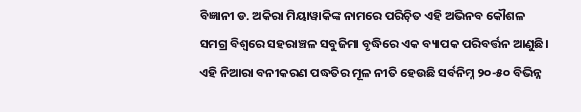ବିଜ୍ଞାନୀ ଡ. ଅକିରା ମିୟାୱାକିଙ୍କ ନାମରେ ପରିଚ଼ିତ ଏହି ଅଭିନବ କୌଶଳ ସମଗ୍ର ବିଶ୍ୱରେ ସହରାଞ୍ଚଳ ସବୁଜିମା ବୃଦ୍ଧିରେ ଏକ ବ୍ୟାପକ ପରିବର୍ତ୍ତନ ଆଣୁଛି। ଏହି ନିଆରା ବନୀକରଣ ପଦ୍ଧତିର ମୂଳ ନୀତି ହେଉଛି ସର୍ବନିମ୍ନ ୨୦-୫୦ ବିଭିନ୍ନ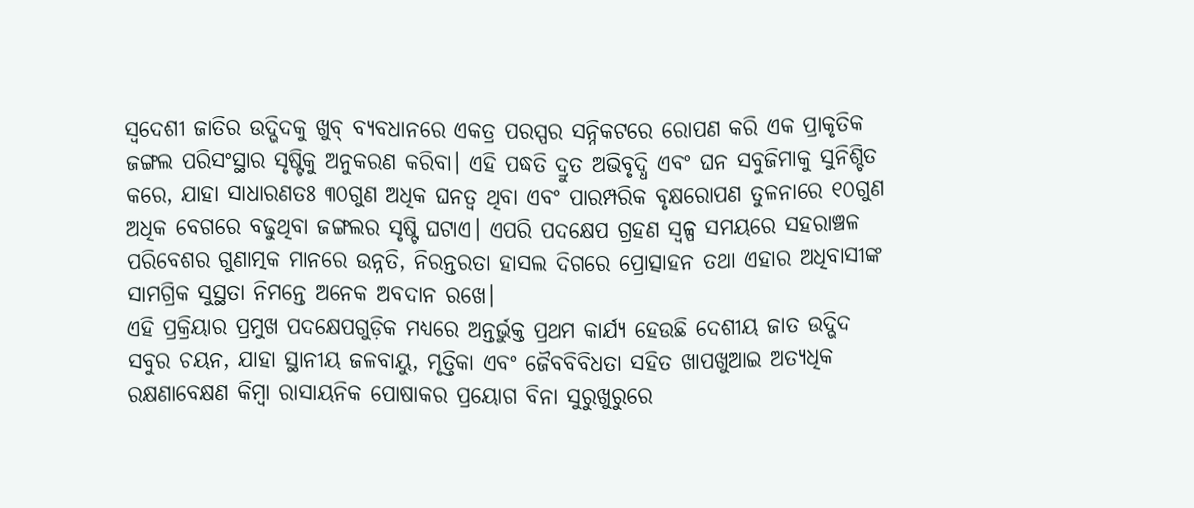ସ୍ବଦେଶୀ ଜାତିର ଉଦ୍ଭିଦକୁ ଖୁବ୍‌ ବ୍ୟବଧାନରେ ଏକତ୍ର ପରସ୍ପର ସନ୍ନିକଟରେ ରୋପଣ କରି ଏକ ପ୍ରାକୃତିକ ଜଙ୍ଗଲ ପରିସଂସ୍ଥାର ସୃଷ୍ଟିକୁ ଅନୁକରଣ କରିବା। ଏହି ପଦ୍ଧତି ଦ୍ରୁତ ଅଭିବୃଦ୍ଧି ଏବଂ ଘନ ସବୁଜିମାକୁ ସୁନିଶ୍ଚିତ କରେ, ଯାହା ସାଧାରଣତଃ ୩୦ଗୁଣ ଅଧିକ ଘନତ୍ୱ ଥିବା ଏବଂ ପାରମ୍ପରିକ ବୃକ୍ଷରୋପଣ ତୁଳନାରେ ୧୦ଗୁଣ ଅଧିକ ବେଗରେ ବଢୁଥିବା ଜଙ୍ଗଲର ସୃଷ୍ଟି ଘଟାଏ। ଏପରି ପଦକ୍ଷେପ ଗ୍ରହଣ ସ୍ବଳ୍ପ ସମୟରେ ସହରାଞ୍ଚଳ ପରିବେଶର ଗୁଣାତ୍ମକ ମାନରେ ଉନ୍ନତି, ନିରନ୍ତରତା ହାସଲ ଦିଗରେ ପ୍ରୋତ୍ସାହନ ତଥା ଏହାର ଅଧିବାସୀଙ୍କ ସାମଗ୍ରିକ ସୁସ୍ଥତା ନିମନ୍ତେ ଅନେକ ଅବଦାନ ରଖେ।
ଏହି ପ୍ରକ୍ରିୟାର ପ୍ରମୁଖ ପଦକ୍ଷେପଗୁଡ଼ିକ ମଧ୍ୟରେ ଅନ୍ତର୍ଭୁକ୍ତ ପ୍ରଥମ କାର୍ଯ୍ୟ ହେଉଛି ଦେଶୀୟ ଜାତ ଉଦ୍ଭିଦ ସବୁର ଚୟନ, ଯାହା ସ୍ଥାନୀୟ ଜଳବାୟୁ, ମୃତ୍ତିକା ଏବଂ ଜୈବବିବିଧତା ସହିତ ଖାପଖୁଆଇ ଅତ୍ୟଧିକ ରକ୍ଷଣାବେକ୍ଷଣ କିମ୍ବା ରାସାୟନିକ ପୋଷାକର ପ୍ରୟୋଗ ବିନା ସୁରୁଖୁରୁରେ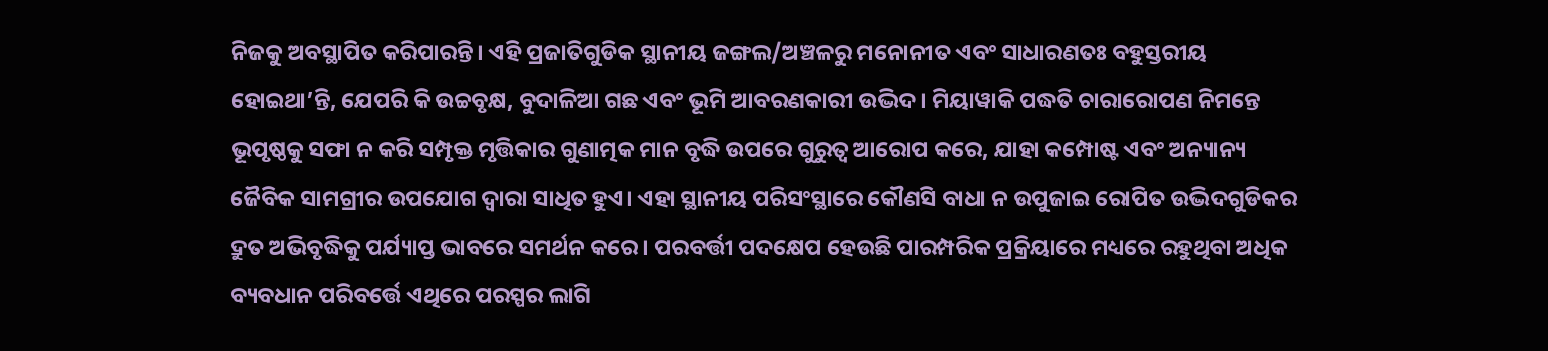ନିଜକୁ ଅବସ୍ଥାପିତ କରିପାରନ୍ତି। ଏହି ପ୍ରଜାତିଗୁଡିକ ସ୍ଥାନୀୟ ଜଙ୍ଗଲ/ଅଞ୍ଚଳରୁ ମନୋନୀତ ଏବଂ ସାଧାରଣତଃ ବହୁସ୍ତରୀୟ ହୋଇଥା’ନ୍ତି, ଯେପରି କି ଉଚ୍ଚବୃକ୍ଷ, ବୁଦାଳିଆ ଗଛ ଏବଂ ଭୂମି ଆବରଣକାରୀ ଉଦ୍ଭିଦ। ମିୟାୱାକି ପଦ୍ଧତି ଚାରାରୋପଣ ନିମନ୍ତେ ଭୂପୃଷ୍ଠକୁ ସଫା ନ କରି ସମ୍ପୃକ୍ତ ମୃତ୍ତିକାର ଗୁଣାତ୍ମକ ମାନ ବୃଦ୍ଧି ଉପରେ ଗୁରୁତ୍ୱ ଆରୋପ କରେ, ଯାହା କମ୍ପୋଷ୍ଟ ଏବଂ ଅନ୍ୟାନ୍ୟ ଜୈବିକ ସାମଗ୍ରୀର ଉପଯୋଗ ଦ୍ୱାରା ସାଧିତ ହୁଏ। ଏହା ସ୍ଥାନୀୟ ପରିସଂସ୍ଥାରେ କୌଣସି ବାଧା ନ ଉପୁଜାଇ ରୋପିତ ଉଦ୍ଭିଦଗୁଡିକର ଦ୍ରୁତ ଅଭିବୃଦ୍ଧିକୁ ପର୍ଯ୍ୟାପ୍ତ ଭାବରେ ସମର୍ଥନ କରେ। ପରବର୍ତ୍ତୀ ପଦକ୍ଷେପ ହେଉଛି ପାରମ୍ପରିକ ପ୍ରକ୍ରିୟାରେ ମଧ୍ୟରେ ରହୁଥିବା ଅଧିକ ବ୍ୟବଧାନ ପରିବର୍ତ୍ତେ ଏଥିରେ ପରସ୍ପର ଲାଗି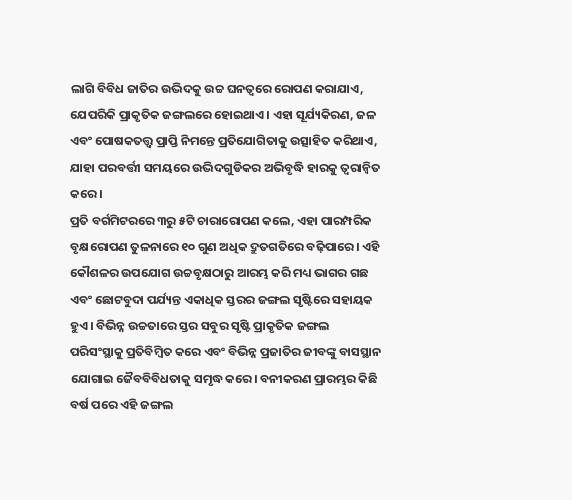ଲାଗି ବିବିଧ ଜାତିର ଉଦ୍ଭିଦକୁ ଉଚ୍ଚ ଘନତ୍ୱରେ ରୋପଣ କରାଯାଏ, ଯେପରିକି ପ୍ରାକୃତିକ ଜଙ୍ଗଲରେ ହୋଇଥାଏ। ଏହା ସୂର୍ଯ୍ୟକିରଣ, ଜଳ ଏବଂ ପୋଷକତତ୍ତ୍ୱ ପ୍ରାପ୍ତି ନିମନ୍ତେ ପ୍ରତିଯୋଗିତାକୁ ଉତ୍ସାହିତ କରିଥାଏ, ଯାହା ପରବର୍ତ୍ତୀ ସମୟରେ ଉଦ୍ଭିଦଗୁଡିକର ଅଭିବୃଦ୍ଧି ହାରକୁ ତ୍ୱରାନ୍ବିତ କରେ।
ପ୍ରତି ବର୍ଗମିଟରରେ ୩ରୁ ୫ଟି ଚାରାରୋପଣ କଲେ, ଏହା ପାରମ୍ପରିକ ବୃକ୍ଷରୋପଣ ତୁଳନାରେ ୧୦ ଗୁଣ ଅଧିକ ଦ୍ରୁତଗତିରେ ବଢ଼ିପାରେ। ଏହି କୌଶଳର ଉପଯୋଗ ଉଚ୍ଚବୃକ୍ଷଠାରୁ ଆରମ୍ଭ କରି ମଧ୍ୟ ଭାଗର ଗଛ ଏବଂ ଛୋଟବୁଦା ପର୍ଯ୍ୟନ୍ତ ଏକାଧିକ ସ୍ତରର ଜଙ୍ଗଲ ସୃଷ୍ଟିରେ ସହାୟକ ହୁଏ। ବିଭିନ୍ନ ଉଚ୍ଚତାରେ ସ୍ତର ସବୁର ସୃଷ୍ଟି ପ୍ରାକୃତିକ ଜଙ୍ଗଲ ପରିସଂସ୍ଥାକୁ ପ୍ରତିବିମ୍ବିତ କରେ ଏବଂ ବିଭିନ୍ନ ପ୍ରଜାତିର ଜୀବଙ୍କୁ ବାସସ୍ଥାନ ଯୋଗାଇ ଜୈବବିବିଧତାକୁ ସମୃଦ୍ଧ କରେ। ବନୀକରଣ ପ୍ରାରମ୍ଭର କିଛି ବର୍ଷ ପରେ ଏହି ଜଙ୍ଗଲ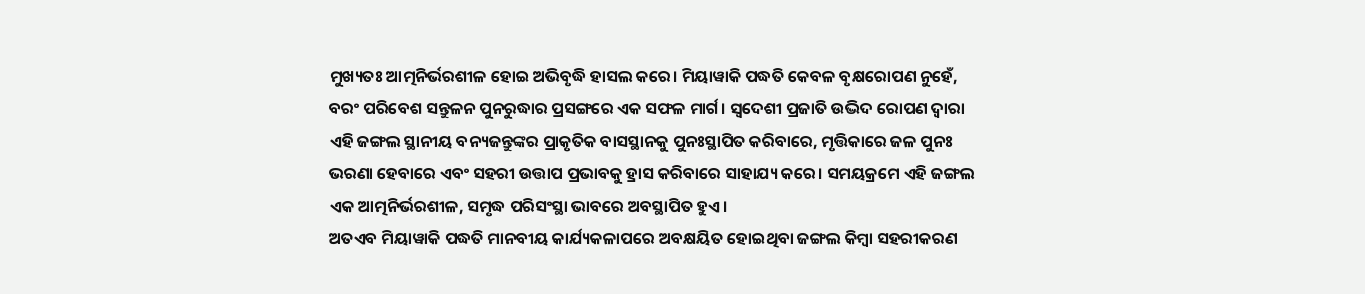ମୁଖ୍ୟତଃ ଆତ୍ମନିର୍ଭରଶୀଳ ହୋଇ ଅଭିବୃଦ୍ଧି ହାସଲ କରେ। ମିୟାୱାକି ପଦ୍ଧତି କେବଳ ବୃକ୍ଷରୋପଣ ନୁହେଁ, ବରଂ ପରିବେଶ ସନ୍ତୁଳନ ପୁନରୁଦ୍ଧାର ପ୍ରସଙ୍ଗରେ ଏକ ସଫଳ ମାର୍ଗ। ସ୍ବଦେଶୀ ପ୍ରଜାତି ଉଦ୍ଭିଦ ରୋପଣ ଦ୍ୱାରା ଏହି ଜଙ୍ଗଲ ସ୍ଥାନୀୟ ବନ୍ୟଜନ୍ତୁଙ୍କର ପ୍ରାକୃତିକ ବାସସ୍ଥାନକୁ ପୁନଃସ୍ଥାପିତ କରିବାରେ, ମୃତ୍ତିକାରେ ଜଳ ପୁନଃ ଭରଣା ହେବାରେ ଏବଂ ସହରୀ ଉତ୍ତାପ ପ୍ରଭାବକୁ ହ୍ରାସ କରିବାରେ ସାହାଯ୍ୟ କରେ। ସମୟକ୍ରମେ ଏହି ଜଙ୍ଗଲ ଏକ ଆତ୍ମନିର୍ଭରଶୀଳ, ସମୃଦ୍ଧ ପରିସଂସ୍ଥା ଭାବରେ ଅବସ୍ଥାପିତ ହୁଏ।
ଅତଏବ ମିୟାୱାକି ପଦ୍ଧତି ମାନବୀୟ କାର୍ଯ୍ୟକଳାପରେ ଅବକ୍ଷୟିତ ହୋଇଥିବା ଜଙ୍ଗଲ କିମ୍ବା ସହରୀକରଣ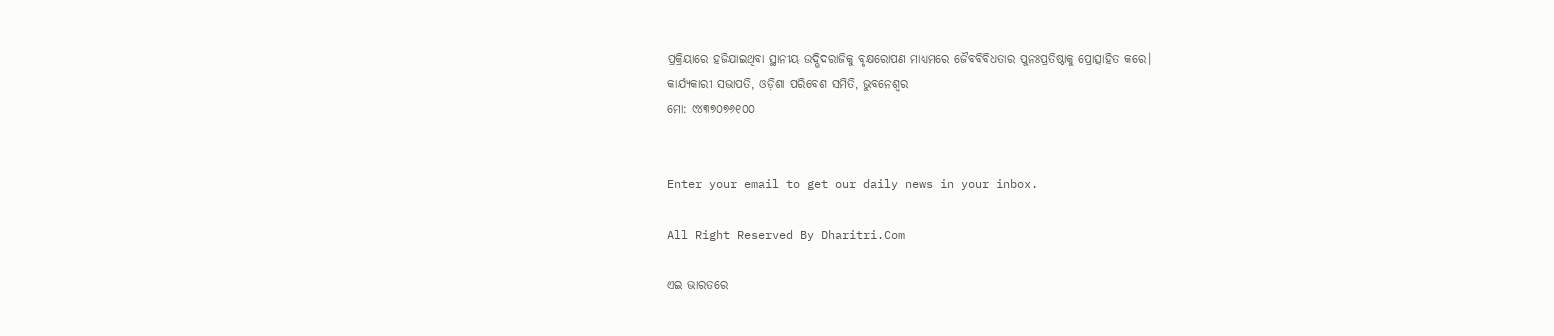ପ୍ରକ୍ରିୟାରେ ହଜିଯାଇଥିବା ସ୍ଥାନୀୟ ଉଦ୍ଭିଦରାଜିକୁ ବୃକ୍ଷରୋପଣ ମାଧ୍ୟମରେ ଜୈବବିବିଧତାର ପୁନଃପ୍ରତିଷ୍ଠାକୁ ପ୍ରୋତ୍ସାହିତ କରେ।
କାର୍ଯ୍ୟକାରୀ ସଭାପତି, ଓଡ଼ିଶା ପରିବେଶ ସମିତି, ଭୁବନେଶ୍ୱର
ମୋ: ୯୪୩୭୦୭୬୧୦୦


Enter your email to get our daily news in your inbox.

All Right Reserved By Dharitri.Com

ଏଇ ଭାରତରେ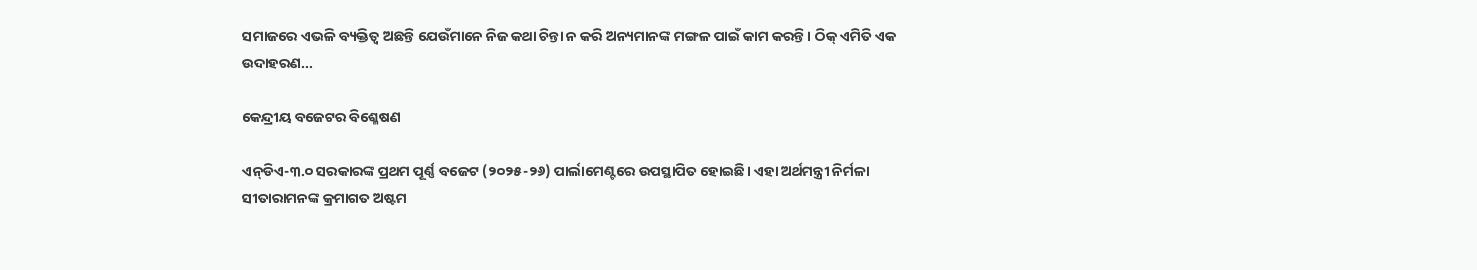ସମାଜରେ ଏଭଳି ବ୍ୟକ୍ତିତ୍ୱ ଅଛନ୍ତି ଯେଉଁମାନେ ନିଜ କଥା ଚିନ୍ତା ନ କରି ଅନ୍ୟମାନଙ୍କ ମଙ୍ଗଳ ପାଇଁ କାମ କରନ୍ତି। ଠିକ୍‌ ଏମିତି ଏକ ଉଦାହରଣ...

କେନ୍ଦ୍ରୀୟ ବଜେଟର ବିଶ୍ଳେଷଣ

ଏନ୍‌ଡିଏ-୩.୦ ସରକାରଙ୍କ ପ୍ରଥମ ପୂର୍ଣ୍ଣ ବଜେଟ (୨୦୨୫-୨୬) ପାର୍ଲାମେଣ୍ଟରେ ଉପସ୍ଥାପିତ ହୋଇଛି। ଏହା ଅର୍ଥମନ୍ତ୍ରୀ ନିର୍ମଳା ସୀତାରାମନଙ୍କ କ୍ରମାଗତ ଅଷ୍ଟମ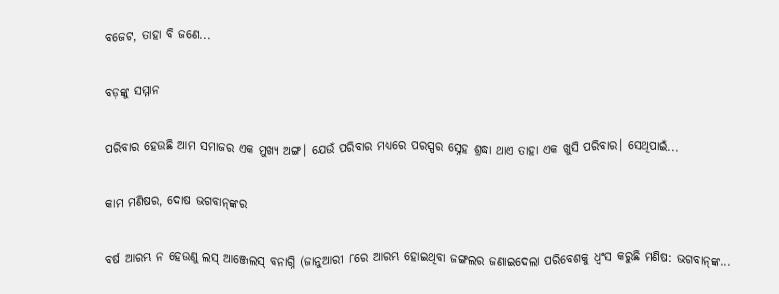ବଜେଟ, ତାହା ବି ଜଣେ...

ବଡ଼ଙ୍କୁ ସମ୍ମାନ

ପରିବାର ହେଉଛି ଆମ ସମାଜର ଏକ ମୁଖ୍ୟ ଅଙ୍ଗ। ଯେଉଁ ପରିବାର ମଧ୍ୟରେ ପରସ୍ପର ସ୍ନେହ ଶ୍ରଦ୍ଧା ଥାଏ ତାହା ଏକ ଖୁସି ପରିବାର। ସେଥିପାଇଁ...

କାମ ମଣିଷର, ଦୋଷ ଭଗବାନ୍‌ଙ୍କର

ବର୍ଷ ଆରମ୍ଭ ନ ହେଉଣୁ ଲସ୍‌ ଆଞ୍ଜେଲସ୍‌ ବନାଗ୍ନି (ଜାନୁଆରୀ ୮ରେ ଆରମ୍ଭ ହୋଇଥିବା ଜଙ୍ଗଲର ଜଣାଇଦେଲା ପରିବେଶକୁ ଧ୍ୱଂସ କରୁଛି ମଣିଷ: ଭଗବାନ୍‌ଙ୍କ...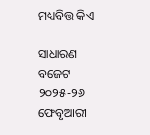ମଧ୍ୟବିତ୍ତ କିଏ

ସାଧାରଣ ବଜେଟ ୨୦୨୫-୨୬ ଫେବୃଆରୀ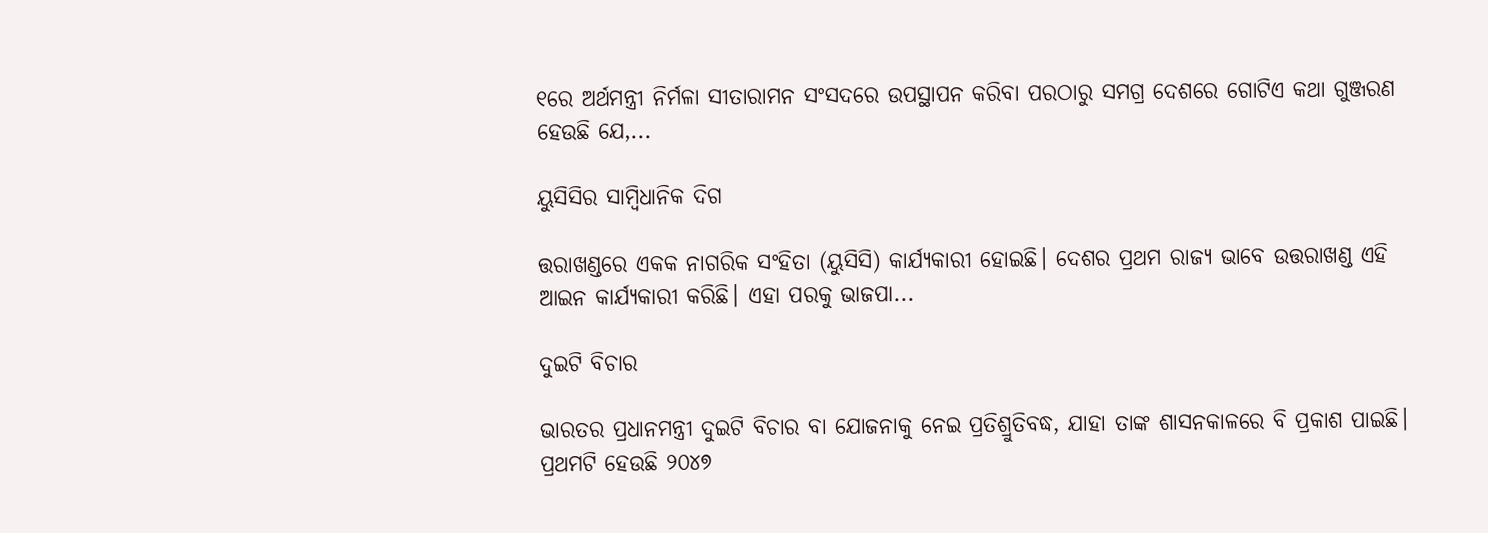୧ରେ ଅର୍ଥମନ୍ତ୍ରୀ ନିର୍ମଳା ସୀତାରାମନ ସଂସଦରେ ଉପସ୍ଥାପନ କରିବା ପରଠାରୁ ସମଗ୍ର ଦେଶରେ ଗୋଟିଏ କଥା ଗୁଞ୍ଜରଣ ହେଉଛି ଯେ,...

ୟୁସିସିର ସାମ୍ବିଧାନିକ ଦିଗ

ତ୍ତରାଖଣ୍ଡରେ ଏକକ ନାଗରିକ ସଂହିତା (ୟୁସିସି) କାର୍ଯ୍ୟକାରୀ ହୋଇଛି। ଦେଶର ପ୍ରଥମ ରାଜ୍ୟ ଭାବେ ଉତ୍ତରାଖଣ୍ଡ ଏହି ଆଇନ କାର୍ଯ୍ୟକାରୀ କରିଛି। ଏହା ପରକୁ ଭାଜପା...

ଦୁଇଟି ବିଚାର

ଭାରତର ପ୍ରଧାନମନ୍ତ୍ରୀ ଦୁଇଟି ବିଚାର ବା ଯୋଜନାକୁ ନେଇ ପ୍ରତିଶ୍ରୁତିବଦ୍ଧ, ଯାହା ତାଙ୍କ ଶାସନକାଳରେ ବି ପ୍ରକାଶ ପାଇଛି। ପ୍ରଥମଟି ହେଉଛି ୨୦୪୭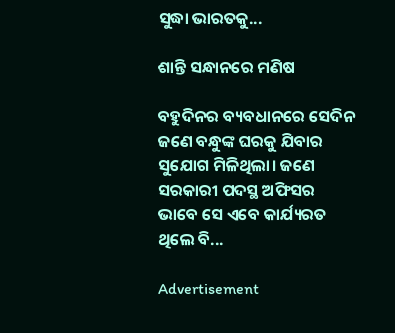ସୁଦ୍ଧା ଭାରତକୁ...

ଶାନ୍ତି ସନ୍ଧାନରେ ମଣିଷ

ବହୁଦିନର ବ୍ୟବଧାନରେ ସେଦିନ ଜଣେ ବନ୍ଧୁଙ୍କ ଘରକୁ ଯିବାର ସୁଯୋଗ ମିଳିଥିଲା। ଜଣେ ସରକାରୀ ପଦସ୍ଥ ଅଫିସର ଭାବେ ସେ ଏବେ କାର୍ଯ୍ୟରତ ଥିଲେ ବି...

Advertisement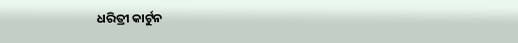ଧରିତ୍ରୀ କାର୍ଟୁନ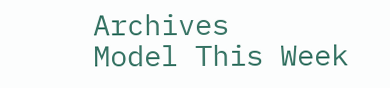Archives
Model This Week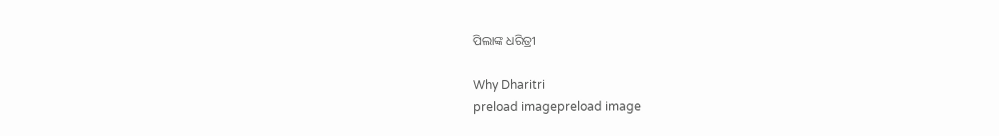ପିଲାଙ୍କ ଧରିତ୍ରୀ

Why Dharitri
preload imagepreload image